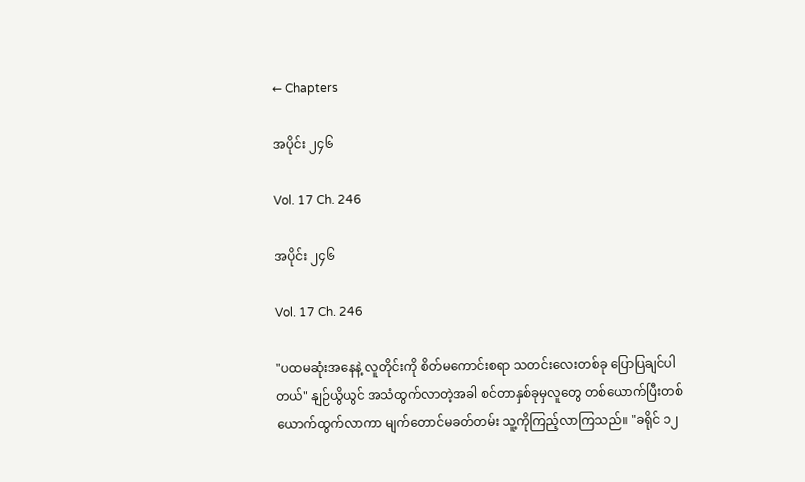← Chapters

အပိုင်း ၂၄၆

Vol. 17 Ch. 246

အပိုင်း ၂၄၆

Vol. 17 Ch. 246

"ပထမဆုံးအနေနဲ့ လူတိုင်းကို စိတ်မကောင်းစရာ သတင်းလေးတစ်ခု ပြောပြချင်ပါတယ်" နျဉ်ယွိယွင် အသံထွက်လာတဲ့အခါ စင်တာနှစ်ခုမှလူတွေ တစ်ယောက်ပြီးတစ်ယောက်ထွက်လာကာ မျက်တောင်မခတ်တမ်း သူ့ကိုကြည့်လာကြသည်။ "ခရိုင် ၁၂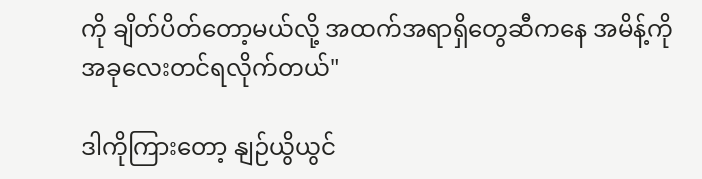ကို ချိတ်ပိတ်တော့မယ်လို့ အထက်အရာရှိတွေဆီကနေ အမိန့်ကိုအခုလေးတင်ရလိုက်တယ်"

ဒါကိုကြားတော့ ‌နျဉ်ယွိယွင်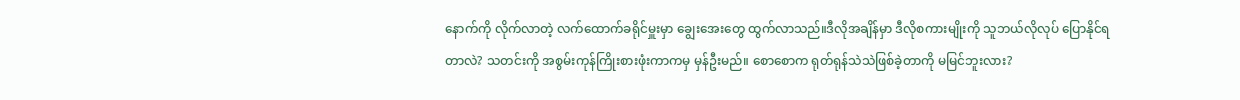နောက်ကို လိုက်လာတဲ့ လက်ထောက်ခရိုင်မှူးမှာ ချွေးအေးတွေ ထွက်လာသည်။ဒီလိုအချိန်မှာ ဒီလိုစကားမျိုးကို သူဘယ်လိုလုပ် ပြောနိုင်ရတာလဲ? သတင်းကို အစွမ်းကုန်ကြိုးစားဖုံးကာကမှ မှန်ဦးမည်။ စောစောက ရုတ်ရုန်သဲသဲဖြစ်ခဲ့တာကို မမြင်ဘူးလား?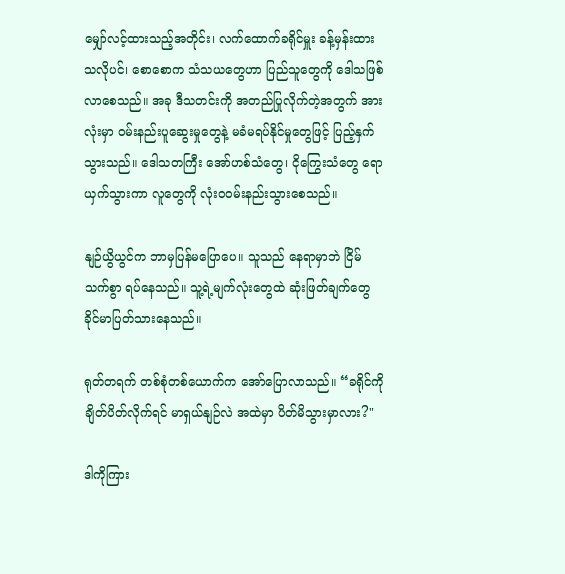မျှော်လင့်ထားသည့်အတိုင်း၊ လက်ထောက်ခရိုင်မှူး ခန့်မှန်းထားသလိုပင်၊ စောစောက သံသယတွေဟာ ပြည်သူတွေကို ဒေါသဖြစ်လာစေသည်။ အခု ဒီသတင်းကို အတည်ပြုလိုက်တဲ့အတွက် အားလုံးမှာ ဝမ်းနည်းပူဆွေးမှုတွေနဲ့ မခံမရပ်နိုင်မှုတွေဖြင့် ပြည့်နှက်သွားသည်။ ဒေါသတကြီး အော်ဟစ်သံတွေ၊ ငိုကြွေးသံတွေ ရောယှက်သွားကာ လူတွေကို လုံးဝဝမ်းနည်းသွားစေသည်။

နျဉ်ယွိယွင်က ဘာမှပြန်မပြော‌ပေ။ သူသည် နေရာမှာဘဲ ငြိမ်သက်စွာ ရပ်နေသည်။ သူ့ရဲ့မျက်လုံးတွေထဲ ဆုံးဖြတ်ချက်တွေ ခိုင်မာပြတ်သားနေသည်။

ရုတ်တရက် တစ်စုံတစ်ယောက်က အော်ပြောလာသည်။ “ခရိုင်ကို ချိတ်ပိတ်လိုက်ရင် မာရှယ်နျဉ်လဲ အထဲမှာ ပိတ်မိသွားမှာလား?"

ဒါကိုကြား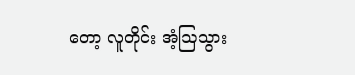တော့ လူတိုင်း အံ့ဩသွား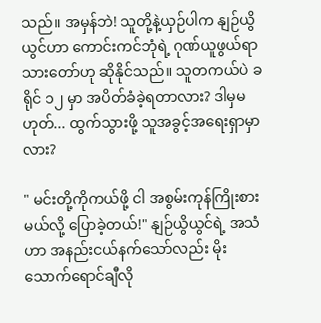သည်။ အမှန်ဘဲ! သူတို့နဲ့ယှဉ်ပါက ‌နျဉ်ယွိယွင်ဟာ ကောင်းကင်ဘုံရဲ့ ဂုဏ်ယူဖွယ်ရာသားတော်ဟု ဆိုနိုင်သည်။ သူတကယ်ပဲ ခရိုင် ၁၂ မှာ အပိတ်ခံခဲ့ရတာလား? ဒါမှမဟုတ်... ထွက်သွားဖို့ သူအခွင့်အရေးရှာမှာလား?

" မင်းတို့ကိုကယ်ဖို့ ငါ အစွမ်းကုန်ကြိုးစားမယ်လို့ ပြောခဲ့တယ်!" နျဉ်ယွိယွင်ရဲ့ အသံဟာ အနည်းငယ်နက်သော်လည်း မိုးသောက်ရောင်ချီလို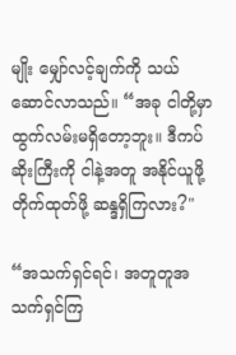မျိုး မျှော်လင့်ချက်ကို သယ်ဆောင်လာသည်။ “အခု ငါတို့မှာ ထွက်လမ်းမရှိတော့ဘူး။ ဒီကပ်ဆိုးကြီးကို ငါနဲ့အတူ အနိုင်ယူဖို့တိုက်ထုတ်ဖို့ ဆန္ဒရှိကြလား?"

“အသက်ရှင်ရင်၊ အတူတူအသက်ရှင်ကြ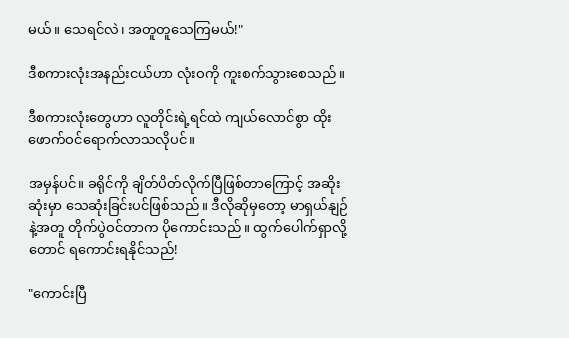မယ်။ သေရင်လဲ၊ အတူတူသေကြမယ်!"

ဒီစကားလုံးအနည်းငယ်ဟာ လုံးဝကို ကူးစက်သွားစေသည်။

ဒီစကားလုံးတွေဟာ လူတိုင်းရဲ့ရင်ထဲ ကျယ်လောင်စွာ ထိုးဖောက်ဝင်ရောက်လာသလိုပင်။

အမှန်ပင်။ ခရိုင်ကို ချိတ်ပိတ်လိုက်ပြီဖြစ်တာကြောင့် အဆိုးဆုံးမှာ သေဆုံးခြင်းပင်ဖြစ်သည်။ ဒီလိုဆိုမှတော့ မာရှယ်နျဉ်နဲ့အတူ တိုက်ပွဲဝင်တာက ပိုကောင်းသည်။ ထွက်ပေါက်ရှာလို့တောင် ရကောင်းရနိုင်သည်!

"ကောင်းပြီ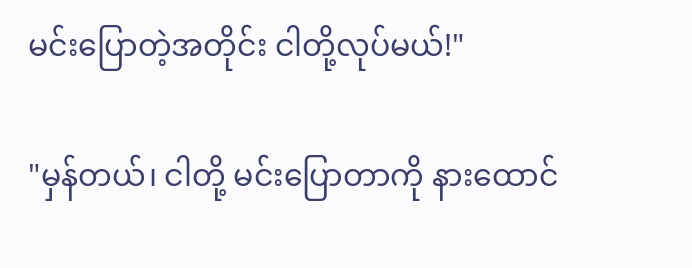မင်းပြောတဲ့အတိုင်း ငါတို့လုပ်မယ်!"

"မှန်တယ်၊ ငါတို့ မင်းပြောတာကို နားထောင်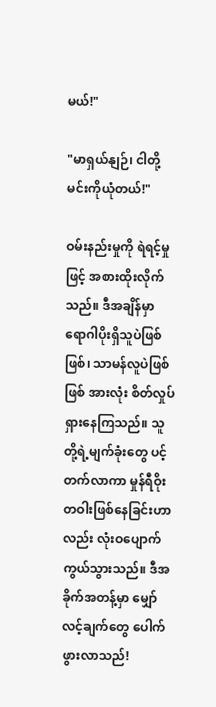မယ်!"

"မာရှယ်နျဉ်၊ ငါတို့ မင်းကိုယုံတယ်!"

ဝမ်းနည်းမှုကို ရဲရင့်မှုဖြင့် အစားထိုးလိုက်သည်။ ဒီအချိန်မှာ ရောဂါပိုးရှိသူပဲဖြစ်ဖြစ်၊ သာမန်လူပဲဖြစ်ဖြစ် အားလုံး စိတ်လှုပ်ရှားနေကြသည်။ သူတို့ရဲ့မျက်ခုံးတွေ ပင့်တက်လာကာ မှုန်ရီဝိုးတဝါးဖြစ်နေခြင်းဟာလည်း လုံးဝပျောက်ကွယ်သွားသည်။ ဒီအခိုက်အတန့်မှာ မျှော်လင့်ချက်တွေ ပေါက်ဖွားလာသည်!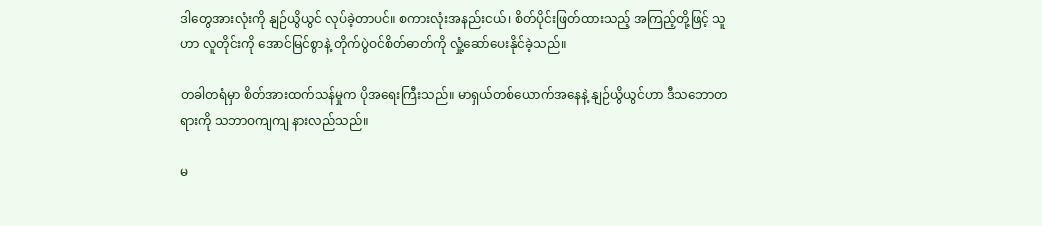ဒါတွေအားလုံးကို ‌နျဉ်ယွိယွင် လုပ်ခဲ့တာပင်။ စကားလုံးအနည်းငယ်၊ စိတ်ပိုင်းဖြတ်ထားသည့် အကြည့်တို့ဖြင့် သူဟာ လူတိုင်းကို အောင်မြင်စွာနဲ့ တိုက်ပွဲဝင်စိတ်ဓာတ်ကို လှုံ့ဆော်ပေးနိုင်ခဲ့သည်။

တခါတရံမှာ စိတ်အားထက်သန်မှုက ပိုအရေးကြီးသည်။ မာရှယ်တစ်ယောက်အနေနဲ့ ‌နျဉ်ယွိယွင်ဟာ ဒီသဘောတရားကို သဘာဝကျကျ နားလည်သည်။

မ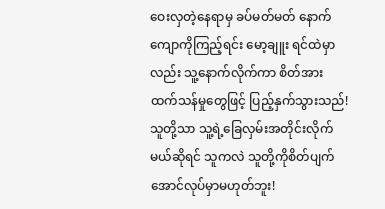ဝေးလှတဲ့နေရာမှ ခပ်မတ်မတ် နောက်ကျောကိုကြည့်ရင်း မော့ချူး ရင်ထဲမှာလည်း သူ့နောက်လိုက်ကာ စိတ်အားထက်သန်မှုတွေဖြင့် ပြည့်နှက်သွားသည်! သူတို့သာ သူ့ရဲ့ခြေလှမ်းအတိုင်းလိုက်မယ်ဆိုရင် သူကလဲ သူတို့ကိုစိတ်ပျက်အောင်လုပ်မှာမဟုတ်ဘူး!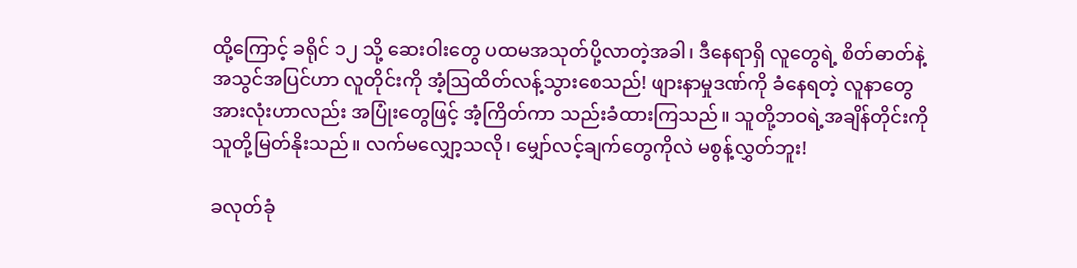ထို့ကြောင့် ခရိုင် ၁၂ သို့ ဆေးဝါးတွေ ပထမအသုတ်ပို့လာတဲ့အခါ၊ ဒီနေရာရှိ လူတွေရဲ့ စိတ်ဓာတ်နဲ့ အသွင်အပြင်ဟာ လူတိုင်းကို အံ့ဩထိတ်လန့်သွားစေသည်! ဖျားနာမှုဒဏ်ကို ခံနေရတဲ့ လူနာတွေအားလုံးဟာလည်း အပြုံးတွေဖြင့် အံ့ကြိတ်ကာ သည်းခံထားကြသည်။ သူတို့ဘဝရဲ့အချိန်တိုင်းကို သူတို့မြတ်နိုးသည်။ လက်မလျှော့သလို၊ မျှော်လင့်ချက်တွေကိုလဲ မစွန့်လွှတ်ဘူး!

ခလုတ်ခုံ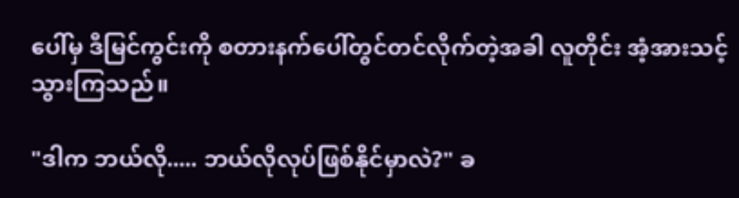ပေါ်မှ ဒီမြင်ကွင်းကို စတားနက်ပေါ်တွင်တင်လိုက်တဲ့အခါ လူတိုင်း အံ့အားသင့်သွားကြသည်။

"ဒါက ဘယ်လို..... ဘယ်လိုလုပ်ဖြစ်နိုင်မှာလဲ?" ခ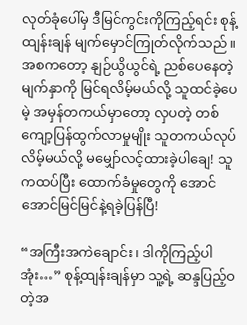လုတ်ခုံပေါ်မှ ဒီမြင်ကွင်းကိုကြည့်ရင်း စုန့်ထျန်းချန် မျက်မှောင်ကြုတ်လိုက်သည်။ အစကတော့ ‌နျဉ်ယွိယွင်ရဲ့ ညစ်ပေနေတဲ့မျက်နှာကို မြင်ရလိမ့်မယ်လို့ သူထင်ခဲ့ပေမဲ့ အမှန်တကယ်မှာတော့ လှပတဲ့ တစ်ကျော့ပြန်ထွက်လာမှုမျိုး သူတကယ်လုပ်လိမ့်မယ်လို့ မမျှော်လင့်ထားခဲ့ပါချေ! သူကထပ်ပြီး ထောက်ခံမှုတွေကို အောင်အောင်မြင်မြင်နဲ့ရခဲ့ပြန်ပြီ!

“အကြီးအကဲချောင်း၊ ဒါကိုကြည့်ပါအုံး…” စုန့်ထျန်းချန်မှာ သူ့ရဲ့ ဆန္ဒပြည့်ဝတဲ့အ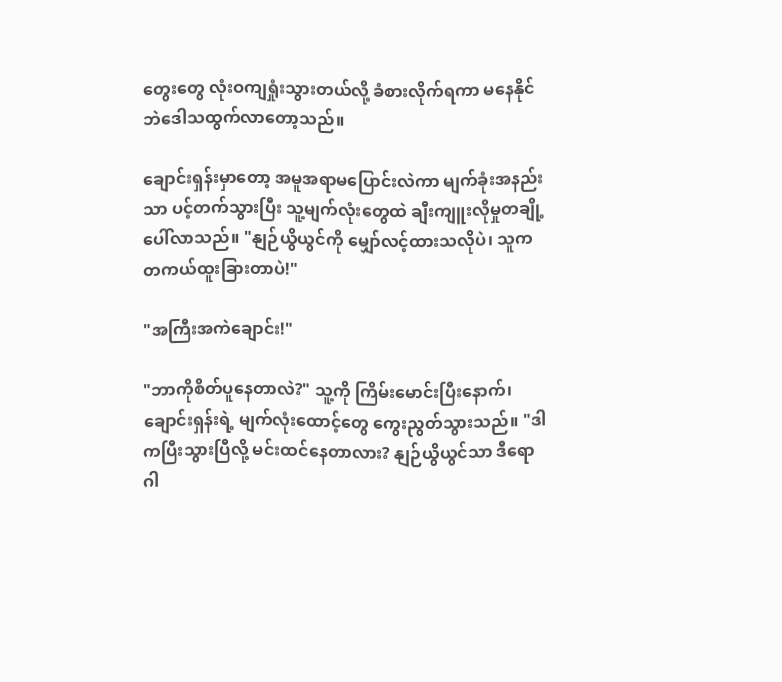တွေးတွေ လုံးဝကျရှုံးသွားတယ်လို့ ခံစားလိုက်ရကာ မနေနိုင်ဘဲဒေါသထွက်လာတော့သည်။

ချောင်းရှန်းမှာတော့ အမူအရာမပြောင်းလဲကာ မျက်ခုံးအနည်းသာ ပင့်တက်သွားပြီး သူ့မျက်လုံးတွေထဲ ချီးကျူးလိုမှုတချို့ ပေါ်လာသည်။ "နျဉ်ယွိယွင်ကို မျှော်လင့်ထားသလိုပဲ၊ သူက တကယ်ထူးခြားတာပဲ!"

"အကြီးအကဲချောင်း!"

"ဘာကိုစိတ်ပူနေတာလဲ?" သူ့ကို ကြိမ်းမောင်းပြီးနောက်၊ ချောင်းရှန်းရဲ့ မျက်လုံးထောင့်တွေ ကွေးညွတ်သွားသည်။ "ဒါကပြီးသွားပြီလို့ မင်းထင်နေတာလား? နျဉ်ယွိယွင်သာ ဒီရောဂါ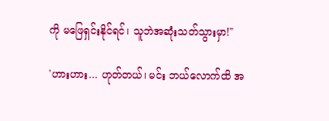ကို မဖြေရှင်းနိုင်ရင်၊ သူဘဲအဆုံးသတ်သွားမှာ!"

'ဟားဟား... ဟုတ်တယ်၊ မင်း ဘယ်လောက်ထိ အ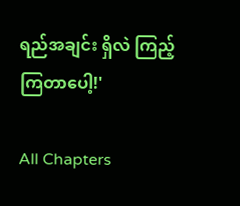ရည်အချင်း ရှိလဲ ကြည့်ကြတာပေါ့!'

All Chapters